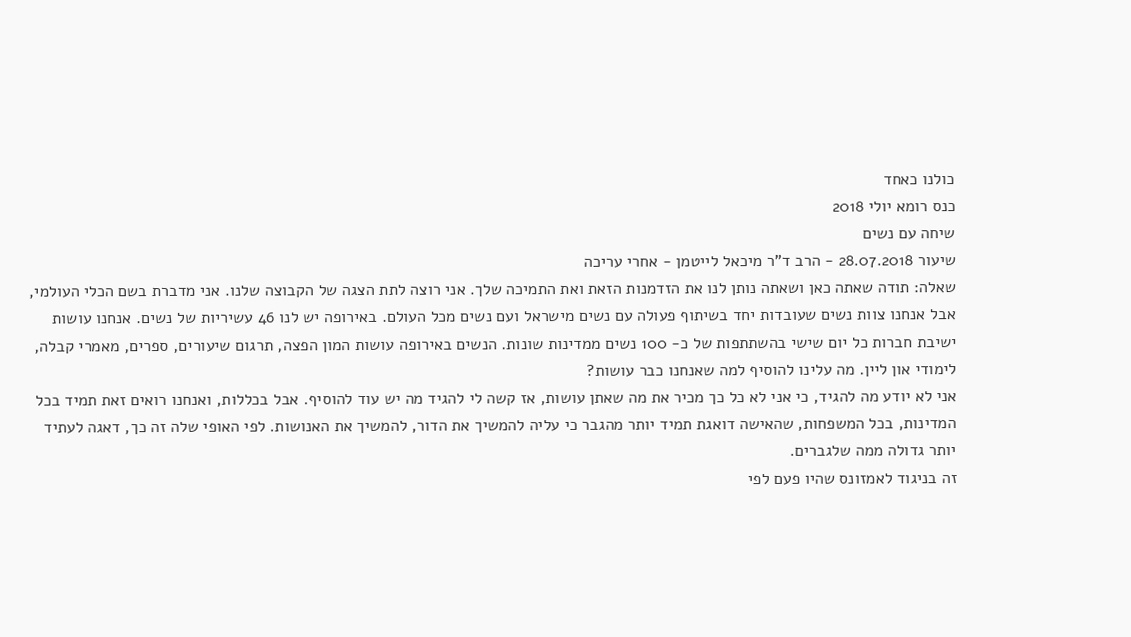כולנו כאחד
כנס רומא יולי 2018
שיחה עם נשים
שיעור 28.07.2018 - הרב ד"ר מיכאל לייטמן - אחרי עריכה
שאלה: תודה שאתה כאן ושאתה נותן לנו את הזדמנות הזאת ואת התמיכה שלך. אני רוצה לתת הצגה של הקבוצה שלנו. אני מדברת בשם הכלי העולמי, אבל אנחנו צוות נשים שעובדות יחד בשיתוף פעולה עם נשים מישראל ועם נשים מכל העולם. באירופה יש לנו 46 עשיריות של נשים. אנחנו עושות ישיבת חברות כל יום שישי בהשתתפות של כ- 100 נשים ממדינות שונות. הנשים באירופה עושות המון הפצה, תרגום שיעורים, ספרים, מאמרי קבלה, לימודי און ליין. מה עלינו להוסיף למה שאנחנו כבר עושות?
אני לא יודע מה להגיד, כי אני לא כל כך מכיר את מה שאתן עושות, אז קשה לי להגיד מה יש עוד להוסיף. אבל בכללות, ואנחנו רואים זאת תמיד בכל המדינות, בכל המשפחות, שהאישה דואגת תמיד יותר מהגבר כי עליה להמשיך את הדור, להמשיך את האנושות. לפי האופי שלה זה כך, דאגה לעתיד יותר גדולה ממה שלגברים.
זה בניגוד לאמזונס שהיו פעם לפי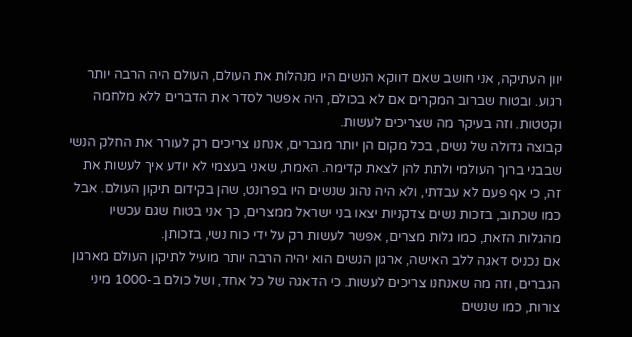יוון העתיקה, אני חושב שאם דווקא הנשים היו מנהלות את העולם, העולם היה הרבה יותר רגוע. ובטוח שברוב המקרים אם לא בכולם, היה אפשר לסדר את הדברים ללא מלחמה וקטטות. וזה בעיקר מה שצריכים לעשות.
קבוצה גדולה של נשים, בכל מקום הן יותר מגברים, אנחנו צריכים רק לעורר את החלק הנשי שבבני ברוך העולמי ולתת להן לצאת קדימה. האמת, שאני בעצמי לא יודע איך לעשות את זה, כי אף פעם לא עבדתי, ולא היה נהוג שנשים היו בפרונט, שהן בקידום תיקון העולם. אבל כמו שכתוב, בזכות נשים צדקניות יצאו בני ישראל ממצרים, כך אני בטוח שגם עכשיו מהגלות הזאת, כמו גלות מצרים, אפשר לעשות רק על ידי כוח נשי, בזכותן.
אם נכניס דאגה ללב האישה, ארגון הנשים הוא יהיה הרבה יותר מועיל לתיקון העולם מארגון הגברים, וזה מה שאנחנו צריכים לעשות. כי הדאגה של כל אחד, ושל כולם ב-1000 מיני צורות, כמו שנשים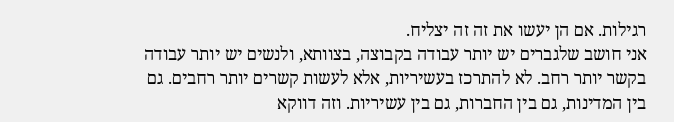רגילות. אם הן יעשו את זה זה יצליח.
אני חושב שלגברים יש יותר עבודה בקבוצה, בצוותא, ולנשים יש יותר עבודה בקשר יותר רחב. לא להתרכז בעשיריות, אלא לעשות קשרים יותר רחבים. גם בין המדינות, גם בין החברות, גם בין עשיריות. וזה דווקא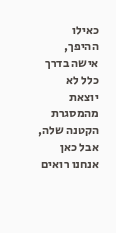כאילו ההיפך, אישה בדרך כלל לא יוצאת מהמסגרת הקטנה שלה, אבל כאן אנחנו רואים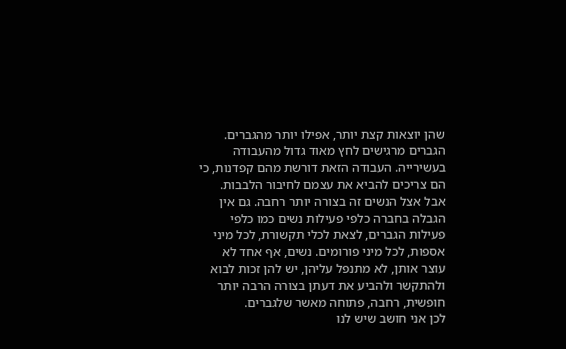שהן יוצאות קצת יותר, אפילו יותר מהגברים.
הגברים מרגישים לחץ מאוד גדול מהעבודה בעשירייה. העבודה הזאת דורשת מהם קפדנות, כי הם צריכים להביא את עצמם לחיבור הלבבות. אבל אצל הנשים זה בצורה יותר רחבה. גם אין הגבלה בחברה כלפי פעילות נשים כמו כלפי פעילות הגברים, לצאת לכלי תקשורת, לכל מיני אספות, לכל מיני פורומים. נשים, אף אחד לא עוצר אותן, לא מתנפל עליהן, יש להן זכות לבוא ולהתקשר ולהביע את דעתן בצורה הרבה יותר חופשית, רחבה, פתוחה מאשר שלגברים.
לכן אני חושב שיש לנו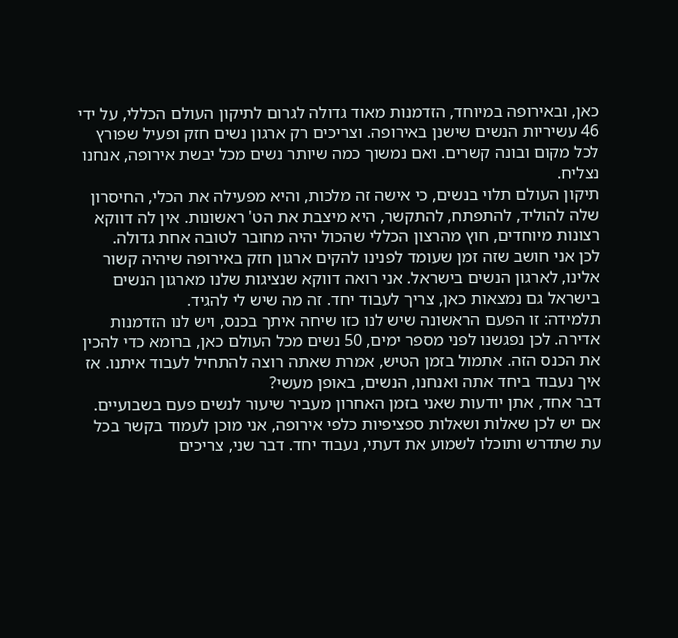כאן, ובאירופה במיוחד, הזדמנות מאוד גדולה לגרום לתיקון העולם הכללי, על ידי 46 עשיריות הנשים שישנן באירופה. וצריכים רק ארגון נשים חזק ופעיל שפורץ לכל מקום ובונה קשרים. ואם נמשוך כמה שיותר נשים מכל יבשת אירופה, אנחנו נצליח.
תיקון העולם תלוי בנשים, כי אישה זה מלכות, והיא מפעילה את הכלי, החיסרון שלה להוליד, להתפתח, להתקשר, היא מיצבת את הט' ראשונות. אין לה דווקא רצונות מיוחדים, חוץ מהרצון הכללי שהכול יהיה מחובר לטובה אחת גדולה.
לכן אני חושב שזה זמן שעומד לפנינו להקים ארגון חזק באירופה שיהיה קשור אלינו, לארגון הנשים בישראל. אני רואה דווקא שנציגות שלנו מארגון הנשים בישראל גם נמצאות כאן, צריך לעבוד יחד. זה מה שיש לי להגיד.
תלמידה: זו הפעם הראשונה שיש לנו כזו שיחה איתך בכנס, ויש לנו הזדמנות אדירה. לכן נפגשנו לפני מספר ימים, 50 נשים מכל העולם כאן, ברומא כדי להכין את הכנס הזה. אתמול בזמן הטיש, אמרת שאתה רוצה להתחיל לעבוד איתנו. אז איך נעבוד ביחד אתה ואנחנו, הנשים, באופן מעשי?
דבר אחד, אתן יודעות שאני בזמן האחרון מעביר שיעור לנשים פעם בשבועיים. אם יש לכן שאלות ושאלות ספציפיות כלפי אירופה, אני מוכן לעמוד בקשר בכל עת שתדרש ותוכלו לשמוע את דעתי, נעבוד יחד. דבר שני, צריכים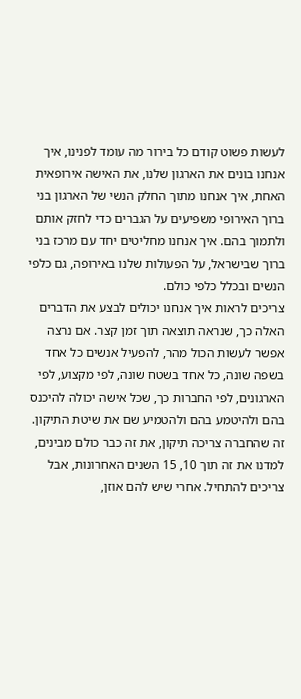לעשות פשוט קודם כל בירור מה עומד לפנינו, איך אנחנו בונים את הארגון שלנו, את האישה אירופאית האחת, איך אנחנו מתוך החלק הנשי של הארגון בני ברוך האירופי משפיעים על הגברים כדי לחזק אותם ולתמוך בהם. איך אנחנו מחליטים יחד עם מרכז בני ברוך שבישראל, על הפעולות שלנו באירופה, גם כלפי הנשים ובכלל כלפי כולם.
צריכים לראות איך אנחנו יכולים לבצע את הדברים האלה כך, שנראה תוצאה תוך זמן קצר. אם נרצה אפשר לעשות הכול מהר, להפעיל אנשים כל אחד בשפה שונה, כל אחד בשטח שונה, לפי מקצוע, לפי הארגונים, לפי החברות כך, שכל אישה יכולה להיכנס בהם ולהיטמע בהם ולהטמיע שם את שיטת התיקון.
זה שהחברה צריכה תיקון, את זה כבר כולם מבינים, למדנו את זה תוך 10, 15 השנים האחרונות, אבל צריכים להתחיל. אחרי שיש להם אוזן,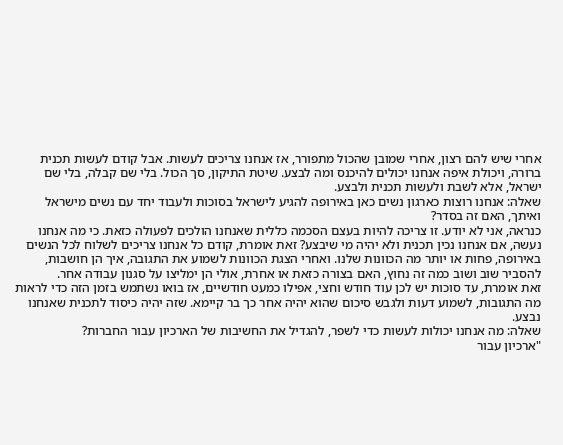אחרי שיש להם רצון, אחרי שמובן שהכול מתפורר, אז אנחנו צריכים לעשות. אבל קודם לעשות תכנית ברורה, ויכולת איפה אנחנו יכולים להיכנס ומה לבצע. שיטת התיקון, סך הכול. בלי שם קבלה, בלי שם ישראל, אלא לשבת ולעשות תכנית ולבצע.
שאלה: אנחנו רוצות כארגון נשים כאן באירופה להגיע לישראל בסוכות ולעבוד יחד עם נשים מישראל ואיתך, האם זה בסדר?
כנראה, אני לא יודע. זו צריכה להיות בעצם הסכמה כללית שאנחנו הולכים לפעולה כזאת. כי מה אנחנו נעשה, אם אנחנו נכין תכנית ולא יהיה מי שיבצע? זאת אומרת, קודם כל אנחנו צריכים לשלוח לכל הנשים באירופה, פחות או יותר מה הכוונות שלנו. ואחרי הצגת הכוונות לשמוע את התגובה, איך הן חושבות, להסביר שוב ושוב כמה זה נחוץ, האם בצורה כזאת או אחרת, אולי הן ימליצו על סגנון עבודה אחר.
זאת אומרת, עד סוכות יש לכן עוד חודש וחצי, אפילו כמעט חודשיים, אז בואו נשתמש בזמן הזה כדי לראות מה התגובות, לשמוע דעות ולגבש סיכום שהוא יהיה אחר כך בר קיימא. שזה יהיה כיסוד לתכנית שאנחנו נבצע.
שאלה: מה אנחנו יכולות לעשות כדי לשפר, להגדיל את החשיבות של הארכיון עבור החברות?
"ארכיון עבור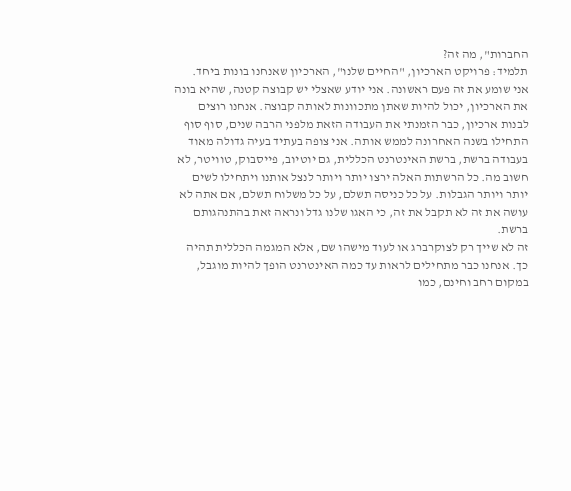החברות", מה זה?
תלמיד: פרויקט הארכיון, "החיים שלנו", הארכיון שאנחנו בונות ביחד.
אני שומע את זה פעם ראשונה. אני יודע שאצלי יש קבוצה קטנה, שהיא בונה את הארכיון, יכול להיות שאתן מתכוונות לאותה קבוצה. אנחנו רוצים לבנות ארכיון, כבר הזמנתי את העבודה הזאת מלפני הרבה שנים, סוף סוף התחילו בשנה האחרונה לממש אותה. אני צופה בעתיד בעיה גדולה מאוד בעבודה ברשת, ברשת האינטרנט הכללית, גם יוטיוב, פייסבוק, טוויטר, לא חשוב מה. כל הרשתות האלה ירצו יותר ויותר לנצל אותנו ויתחילו לשים יותר ויותר הגבלות. על כל כניסה תשלם, על כל משלוח תשלם, אם אתה לא עושה את זה לא תקבל את זה, כי האגו שלנו גדל ונראה זאת בהתנהגותם ברשת.
זה לא שייך רק לצוקרברג או לעוד מישהו שם, אלא המגמה הכללית תהיה כך. אנחנו כבר מתחילים לראות עד כמה האינטרנט הופך להיות מוגבל, במקום רחב וחינם, כמו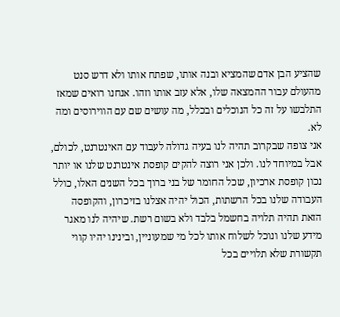שהציע הבן אדם שהמציא ובנה אותו, שפתח אותו ולא דרש סנט מהעולם עבור ההמצאה שלו, אלא עזב אותו וזהו. אנחנו רואים שמאז התלבשו על זה כל הנוכלים ובכלל, מה עושים שם עם הווירוסים ומה לא.
אני צופה שבקרוב תהיה לנו בעיה גדולה לעבוד עם האינטרנט, לכולם, אבל במיוחד לנו. ולכן אני רוצה להקים קופסת אינטרנט שלנו או יותר נכון קופסת ארכיון, שכל החומר של בני ברוך בכל השנים האלו, כולל העבודה שלנו בכל הרשתות, הכול יהיה אצלנו בזיכרון, והקופסה הזאת תהיה תלויה בחשמל בלבד ולא בשום רשת. שיהיה לנו מאגר מידע שלנו ונוכל לשלוח אותו לכל מי שמעוניין, ובינינו יהיו קווי תקשורת שלא תלויים בכל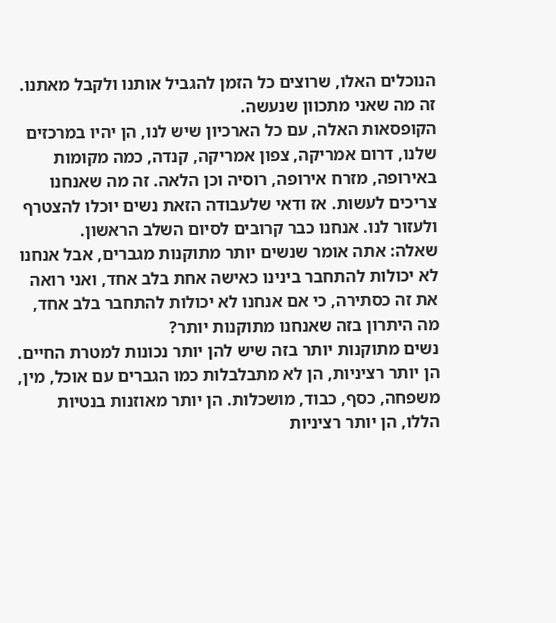הנוכלים האלו, שרוצים כל הזמן להגביל אותנו ולקבל מאתנו. זה מה שאני מתכוון שנעשה.
הקופסאות האלה, עם כל הארכיון שיש לנו, הן יהיו במרכזים שלנו, דרום אמריקה, צפון אמריקה, קנדה, כמה מקומות באירופה, מזרח אירופה, רוסיה וכן הלאה. זה מה שאנחנו צריכים לעשות. אז ודאי שלעבודה הזאת נשים יוכלו להצטרף ולעזור לנו. אנחנו כבר קרובים לסיום השלב הראשון.
שאלה: אתה אומר שנשים יותר מתוקנות מגברים, אבל אנחנו לא יכולות להתחבר בינינו כאישה אחת בלב אחד, ואני רואה את זה כסתירה, כי אם אנחנו לא יכולות להתחבר בלב אחד, מה היתרון בזה שאנחנו מתוקנות יותר?
נשים מתוקנות יותר בזה שיש להן יותר נכונות למטרת החיים. הן יותר רציניות, הן לא מתבלבלות כמו הגברים עם אוכל, מין, משפחה, כסף, כבוד, מושכלות. הן יותר מאוזנות בנטיות הללו, הן יותר רציניות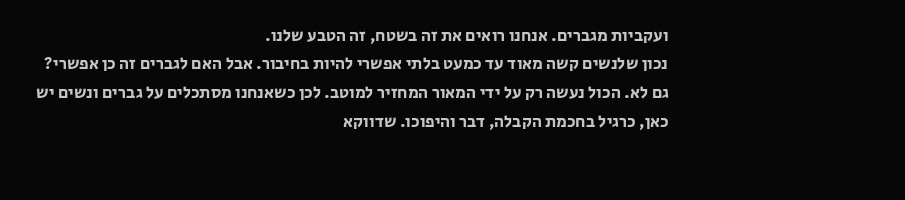ועקביות מגברים. אנחנו רואים את זה בשטח, זה הטבע שלנו.
נכון שלנשים קשה מאוד עד כמעט בלתי אפשרי להיות בחיבור. אבל האם לגברים זה כן אפשרי? גם לא. הכול נעשה רק על ידי המאור המחזיר למוטב. לכן כשאנחנו מסתכלים על גברים ונשים יש כאן, כרגיל בחכמת הקבלה, דבר והיפוכו. שדווקא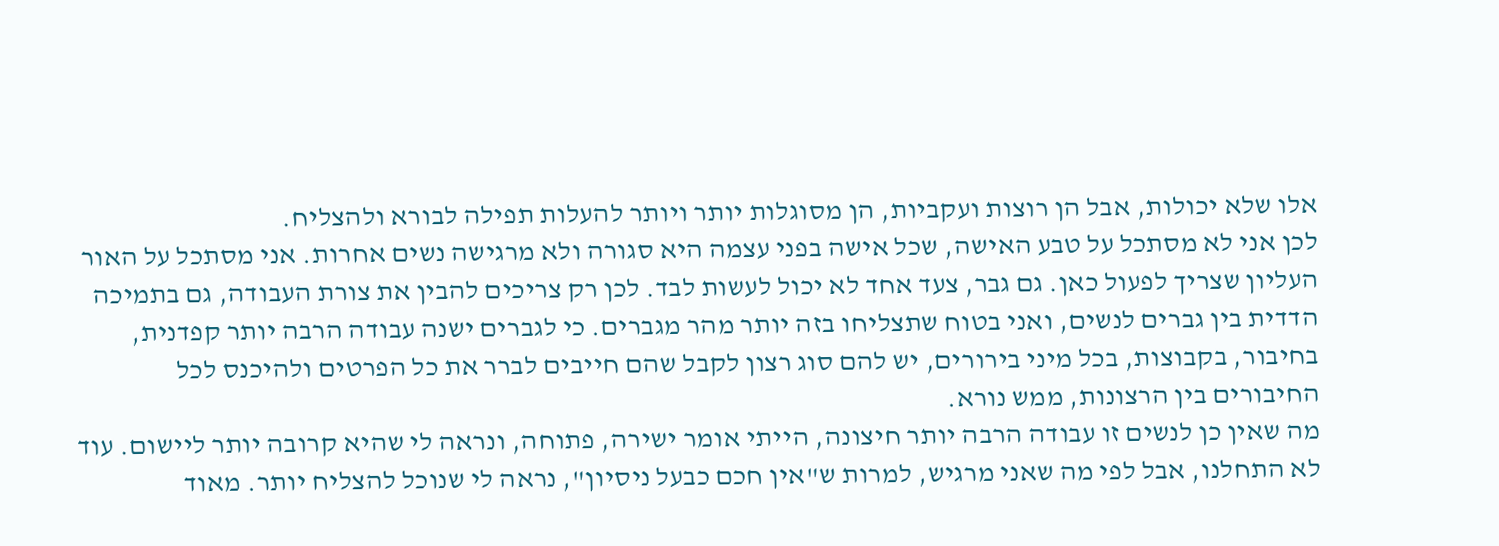אלו שלא יכולות, אבל הן רוצות ועקביות, הן מסוגלות יותר ויותר להעלות תפילה לבורא ולהצליח.
לכן אני לא מסתכל על טבע האישה, שכל אישה בפני עצמה היא סגורה ולא מרגישה נשים אחרות. אני מסתכל על האור העליון שצריך לפעול כאן. גם גבר, צעד אחד לא יכול לעשות לבד. לכן רק צריכים להבין את צורת העבודה, גם בתמיכה הדדית בין גברים לנשים, ואני בטוח שתצליחו בזה יותר מהר מגברים. כי לגברים ישנה עבודה הרבה יותר קפדנית, בחיבור, בקבוצות, בכל מיני בירורים, יש להם סוג רצון לקבל שהם חייבים לברר את כל הפרטים ולהיכנס לכל החיבורים בין הרצונות, ממש נורא.
מה שאין כן לנשים זו עבודה הרבה יותר חיצונה, הייתי אומר ישירה, פתוחה, ונראה לי שהיא קרובה יותר ליישום. עוד לא התחלנו, אבל לפי מה שאני מרגיש, למרות ש"אין חכם כבעל ניסיון", נראה לי שנוכל להצליח יותר. מאוד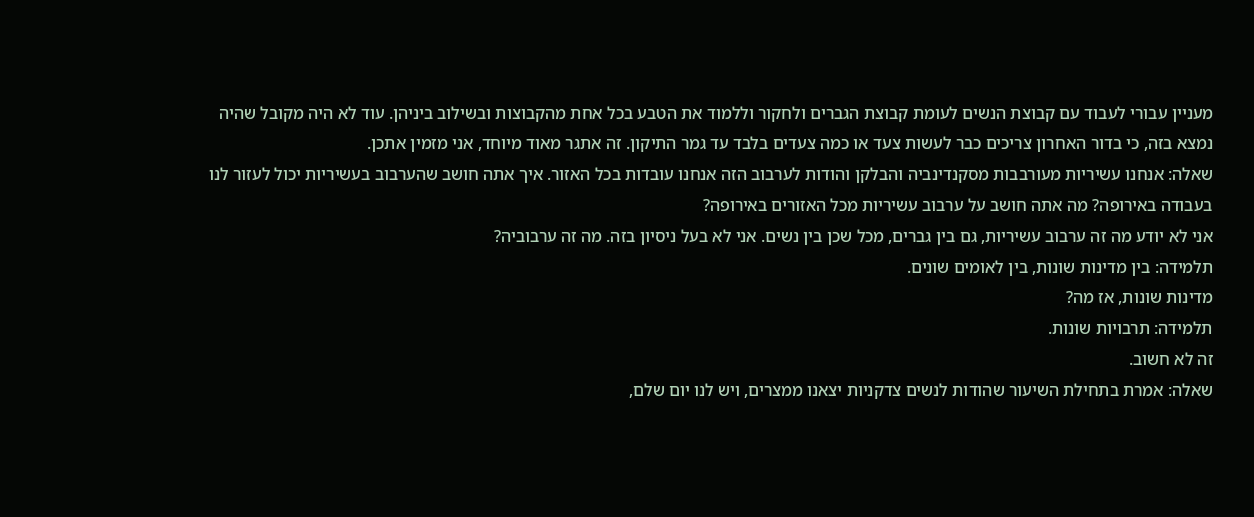מעניין עבורי לעבוד עם קבוצת הנשים לעומת קבוצת הגברים ולחקור וללמוד את הטבע בכל אחת מהקבוצות ובשילוב ביניהן. עוד לא היה מקובל שהיה נמצא בזה, כי בדור האחרון צריכים כבר לעשות צעד או כמה צעדים בלבד עד גמר התיקון. זה אתגר מאוד מיוחד, אני מזמין אתכן.
שאלה: אנחנו עשיריות מעורבבות מסקנדינביה והבלקן והודות לערבוב הזה אנחנו עובדות בכל האזור. איך אתה חושב שהערבוב בעשיריות יכול לעזור לנו בעבודה באירופה? מה אתה חושב על ערבוב עשיריות מכל האזורים באירופה?
אני לא יודע מה זה ערבוב עשיריות, גם בין גברים, מכל שכן בין נשים. אני לא בעל ניסיון בזה. מה זה ערבוביה?
תלמידה: בין מדינות שונות, בין לאומים שונים.
מדינות שונות, אז מה?
תלמידה: תרבויות שונות.
זה לא חשוב.
שאלה: אמרת בתחילת השיעור שהודות לנשים צדקניות יצאנו ממצרים, ויש לנו יום שלם,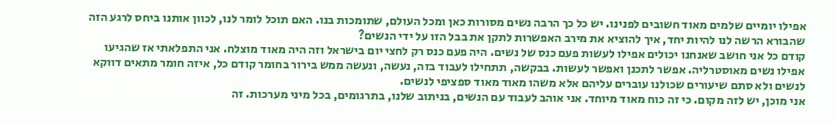אפילו יומיים שלמים מאוד חשובים לפנינו. יש כל כך הרבה נשים מסורות כאן ומכל העולם, שתומכות בנו. האם תוכל לומר לנו, לכוון אותנו ביחס לרגע הזה שהבורא הרשה לנו להיות יחד, איך להוציא את מירב האפשרות לתקן את בבל הזו על ידי הנשים?
קודם כל אני חושב שאנחנו יכולים אפילו לעשות פעם כנס של נשים. היה פעם כנס רק לחצי יום בישראל וזה היה מאוד מוצלח. אני התפלאתי אז שהגיעו אפילו נשים מאוסטרליה. אפשר לתכנן ואפשר לעשות. בבקשה, תתחילו לעבוד בזה, נעשה, ונעשה ממש בירור בחומר קודם כל, איזה חומר מתאים דווקא לנשים ולא סתם שיעורים שכולנו עוברים עליהם אלא משהו מאוד מאוד ספציפי לנשים.
אני מוכן, יש לזה מקום. כי זה כוח מאוד מיוחד. אני אוהב לעבוד עם הנשים, בניתוב שלנו, בתרגומים, בכל מיני מערכות. זה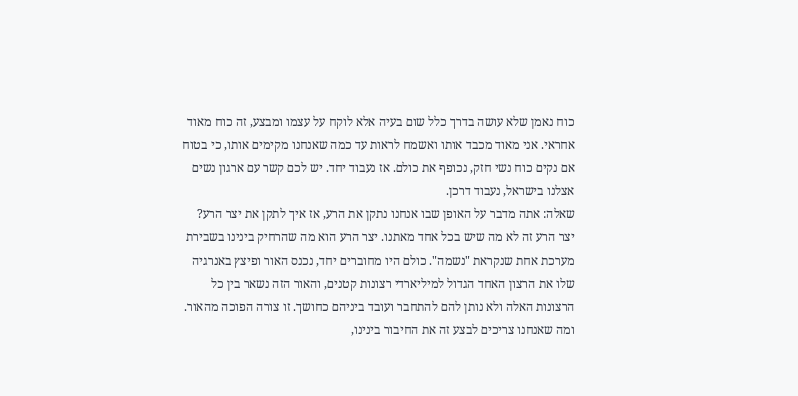כוח נאמן שלא עושה בדרך כלל שום בעיה אלא לוקח על עצמו ומבצע, זה כוח מאוד אחראי. אני מאוד מכבד אותו ואשמח לראות עד כמה שאנחנו מקימים אותו, כי בטוח אם נקים כוח נשי חזק, נכופף את כולם. אז נעבוד יחד. יש לכם קשר עם ארגון נשים אצלנו בישראל, נעבוד דרכן.
שאלה: אתה מדבר על האופן שבו אנחנו נתקן את הרע, אז איך לתקן את יצר הרע?
יצר הרע זה לא מה שיש בכל אחד מאתנו. יצר הרע הוא מה שהרחיק בינינו בשבירת מערכת אחת שנקראת "נשמה". כולם היו מחוברים יחד, נכנס האור ופיצץ באנרגיה שלו את הרצון האחד הגדול למיליארדי רצונות קטנים, והאור הזה נשאר בין כל הרצונות האלה ולא נותן להם להתחבר ועובד ביניהם כחושך. זו צורה הפוכה מהאור. ומה שאנחנו צריכים לבצע זה את החיבור בינינו,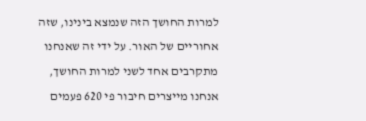למרות החושך הזה שנמצא בינינו, שזה אחוריים של האור. על ידי זה שאנחנו מתקרבים אחד לשני למרות החושך, אנחנו מייצרים חיבור פי 620 פעמים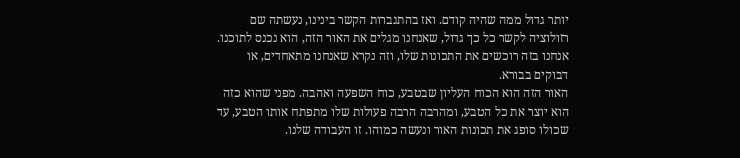יותר גדול ממה שהיה קודם. ואז בהתגברות הקשר בינינו, נעשתה שם רזולוציה לקשר כל כך גדול, שאנחנו מגלים את האור הזה, הוא נכנס לתוכנו. אנחנו בזה רוכשים את התכונות שלו, וזה נקרא שאנחנו מתאחדים, או דבוקים בבורא.
האור הזה הוא הכוח העליון שבטבע, כוח השפעה ואהבה. מפני שהוא כזה הוא יוצר את כל הטבע, ומהרבה הרבה פעולות שלו מתפתח אותו הטבע, עד שכולו סופג את תכונות האור ונעשה כמוהו. זו העבודה שלנו.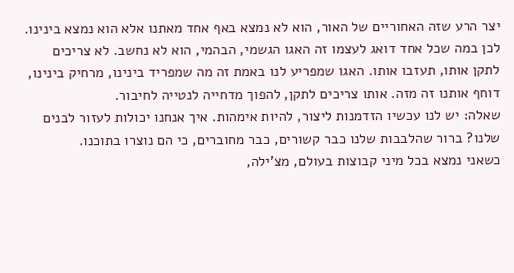יצר הרע שזה האחוריים של האור, הוא לא נמצא באף אחד מאתנו אלא הוא נמצא בינינו. לכן במה שכל אחד דואג לעצמו זה האגו הגשמי, הבהמי, הוא לא נחשב. לא צריכים לתקן אותו, תעזבו אותו. האגו שמפריע לנו באמת זה מה שמפריד בינינו, מרחיק בינינו, דוחף אותנו זה מזה. אותו צריכים לתקן, להפוך מדחייה לנטייה לחיבור.
שאלה: יש לנו עכשיו הזדמנות ליצור, להיות אימהות. איך אנחנו יכולות לעזור לבנים שלנו? ברור שהלבבות שלנו כבר קשורים, כבר מחוברים, כי הם נוצרו בתוכנו.
כשאני נמצא בכל מיני קבוצות בעולם, מצ'ילה,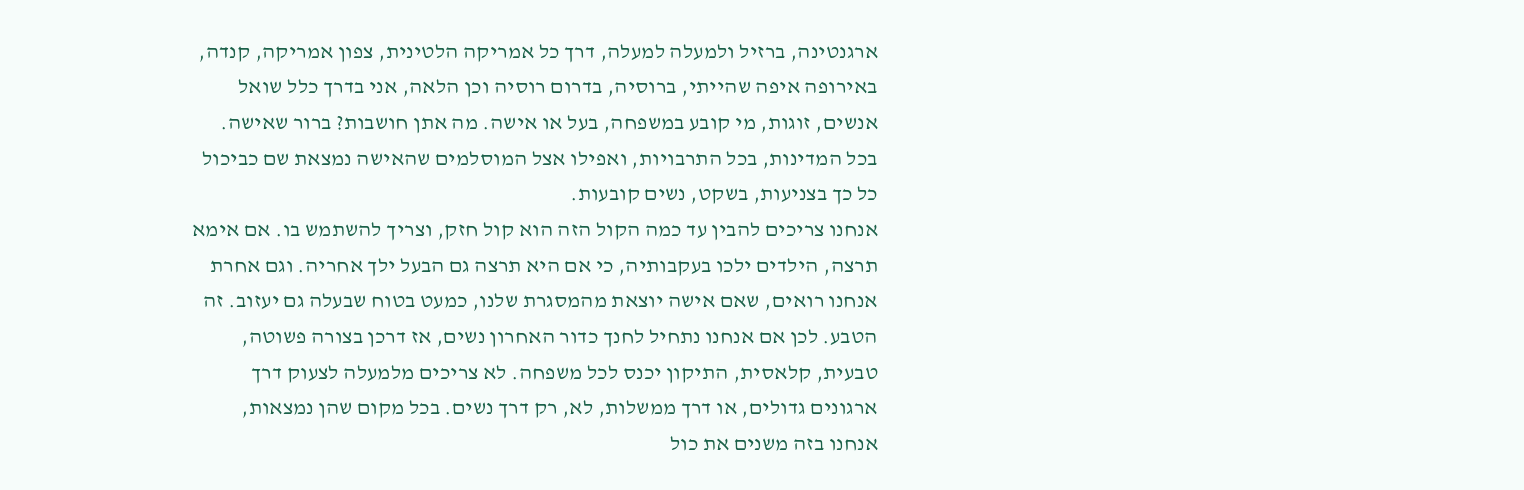ארגנטינה, ברזיל ולמעלה למעלה, דרך כל אמריקה הלטינית, צפון אמריקה, קנדה, באירופה איפה שהייתי, ברוסיה, בדרום רוסיה וכן הלאה, אני בדרך כלל שואל אנשים, זוגות, מי קובע במשפחה, בעל או אישה. מה אתן חושבות? ברור שאישה. בכל המדינות, בכל התרבויות, ואפילו אצל המוסלמים שהאישה נמצאת שם כביכול כל כך בצניעות, בשקט, נשים קובעות.
אנחנו צריכים להבין עד כמה הקול הזה הוא קול חזק, וצריך להשתמש בו. אם אימא תרצה, הילדים ילכו בעקבותיה, כי אם היא תרצה גם הבעל ילך אחריה. וגם אחרת אנחנו רואים, שאם אישה יוצאת מהמסגרת שלנו, כמעט בטוח שבעלה גם יעזוב. זה הטבע. לכן אם אנחנו נתחיל לחנך כדור האחרון נשים, אז דרכן בצורה פשוטה, טבעית, קלאסית, התיקון יכנס לכל משפחה. לא צריכים מלמעלה לצעוק דרך ארגונים גדולים, או דרך ממשלות, לא, רק דרך נשים. בכל מקום שהן נמצאות, אנחנו בזה משנים את כול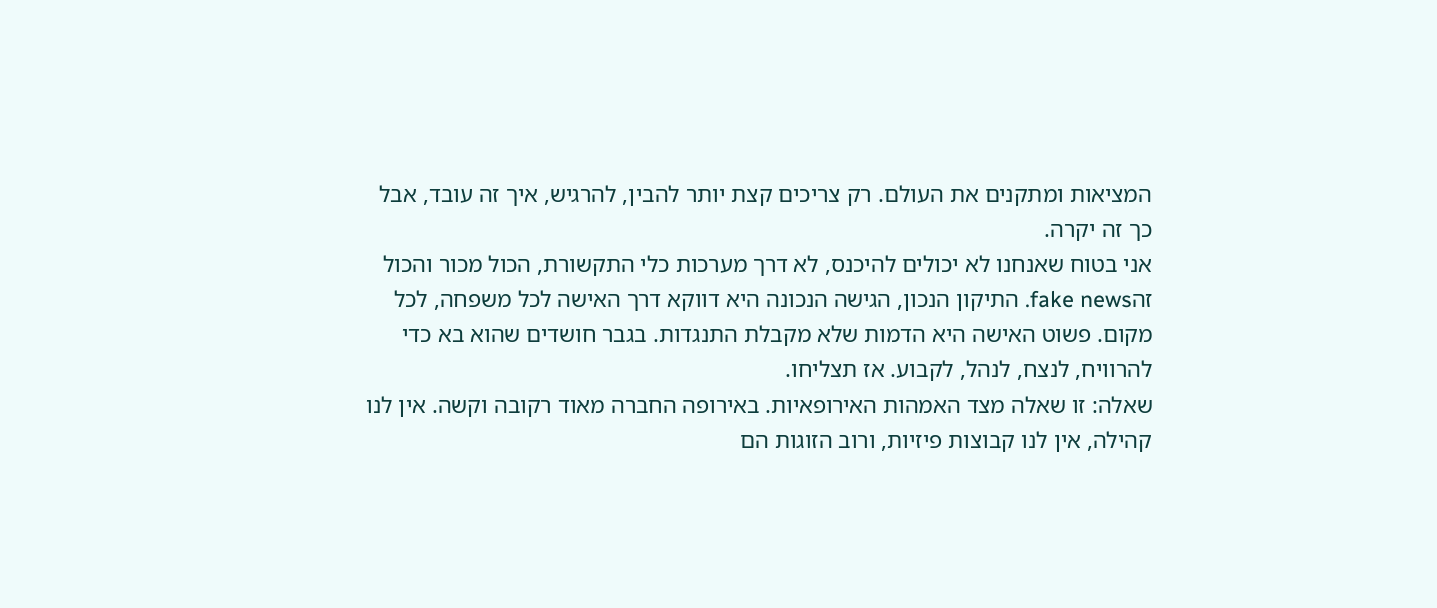המציאות ומתקנים את העולם. רק צריכים קצת יותר להבין, להרגיש, איך זה עובד, אבל כך זה יקרה.
אני בטוח שאנחנו לא יכולים להיכנס, לא דרך מערכות כלי התקשורת, הכול מכור והכול זהfake news. התיקון הנכון, הגישה הנכונה היא דווקא דרך האישה לכל משפחה, לכל מקום. פשוט האישה היא הדמות שלא מקבלת התנגדות. בגבר חושדים שהוא בא כדי להרוויח, לנצח, לנהל, לקבוע. אז תצליחו.
שאלה: זו שאלה מצד האמהות האירופאיות. באירופה החברה מאוד רקובה וקשה. אין לנו קהילה, אין לנו קבוצות פיזיות, ורוב הזוגות הם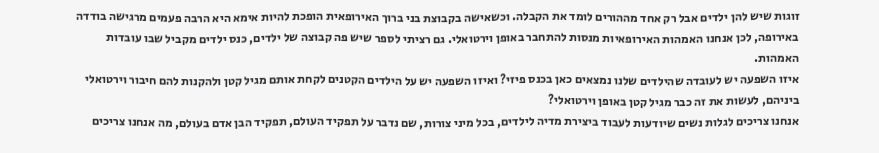זוגות שיש להן ילדים אבל רק אחד מההורים לומד את הקבלה. וכשאישה בקבוצת בני ברוך האירופאית הופכת להיות אימא היא הרבה פעמים מרגישה בודדה באירופה, לכן אנחנו האמהות האירופאיות מנסות להתחבר באופן וירטואלי. גם רציתי לספר שיש פה קבוצה של ילדים, כנס ילדים מקביל שבו עובדות האמהות.
איזו השפעה יש לעובדה שהילדים שלנו נמצאים כאן בכנס פיזי? ואיזו השפעה יש על הילדים הקטנים לקחת אותם מגיל קטן ולהקנות להם חיבור וירטואלי ביניהם, לעשות את זה כבר מגיל קטן באופן וירטואלי?
אנחנו צריכים לגלות נשים שיודעות לעבוד ביצירת מדיה לילדים, בכל מיני צורות, שם נדבר על תפקיד העולם, תפקיד הבן אדם בעולם, מה אנחנו צריכים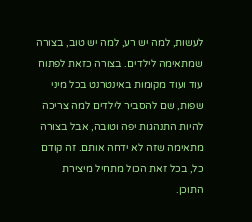לעשות, למה יש רע, למה יש טוב, בצורה שמתאימה לילדים. בצורה כזאת לפתוח עוד ועוד מקומות באינטרנט בכל מיני שפות, שם להסביר לילדים למה צריכה להיות התנהגות יפה וטובה, אבל בצורה מתאימה שזה לא ידחה אותם. זה קודם כל, בכל זאת הכול מתחיל מיצירת התוכן.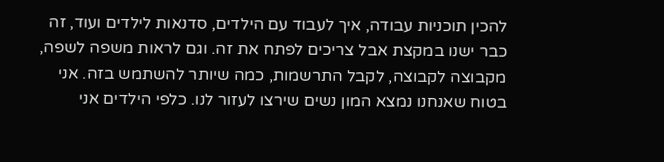להכין תוכניות עבודה, איך לעבוד עם הילדים, סדנאות לילדים ועוד, זה כבר ישנו במקצת אבל צריכים לפתח את זה. וגם לראות משפה לשפה, מקבוצה לקבוצה, לקבל התרשמות, כמה שיותר להשתמש בזה. אני בטוח שאנחנו נמצא המון נשים שירצו לעזור לנו. כלפי הילדים אני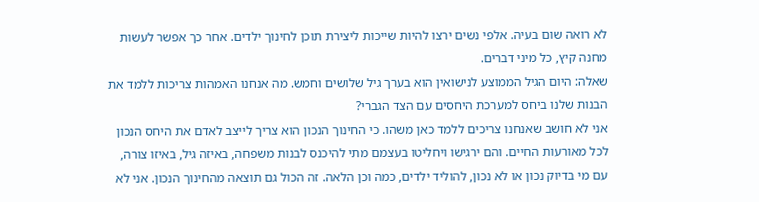לא רואה שום בעיה. אלפי נשים ירצו להיות שייכות ליצירת תוכן לחינוך ילדים. אחר כך אפשר לעשות מחנה קיץ, כל מיני דברים.
שאלה: היום הגיל הממוצע לנישואין הוא בערך גיל שלושים וחמש. מה אנחנו האמהות צריכות ללמד את הבנות שלנו ביחס למערכת היחסים עם הצד הגברי?
אני לא חושב שאנחנו צריכים ללמד כאן משהו. כי החינוך הנכון הוא צריך לייצב לאדם את היחס הנכון לכל מאורעות החיים. והם ירגישו ויחליטו בעצמם מתי להיכנס לבנות משפחה, באיזה גיל, באיזו צורה, עם מי בדיוק נכון או לא נכון, להוליד ילדים, כמה וכן הלאה. זה הכול גם תוצאה מהחינוך הנכון. אני לא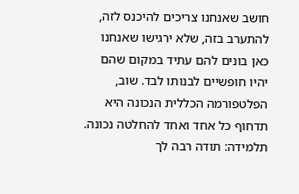חושב שאנחנו צריכים להיכנס לזה, להתערב בזה, שלא ירגישו שאנחנו כאן בונים להם עתיד במקום שהם יהיו חופשיים לבנותו לבד. שוב, הפלטפורמה הכללית הנכונה היא תדחוף כל אחד ואחד להחלטה נכונה.
תלמידה: תודה רבה לך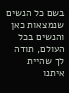בשם כל הנשים שנמצאות כאן והנשים בכל העולם, תודה לך שהיית איתנו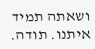ושאתה תמיד איתנו. תודה.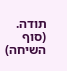תודה.
(סוף השיחה)